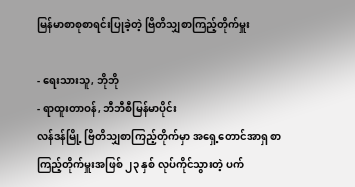မြန်မာစာစုစာရင်းပြုခဲ့တဲ့ ဗြိတိသျှစာကြည့်တိုက်မှူး

- ရေးသားသူ, ဘိုဘို
- ရာထူးတာဝန်, ဘီဘီစီမြန်မာပိုင်း
လန်ဒန်မြို့ ဗြိတိသျှစာကြည့်တိုက်မှာ အရှေ့တောင်အာရှ စာကြည့်တိုက်မှူးအဖြစ် ၂၃ နှစ် လုပ်ကိုင်သွားတဲ့ ပက်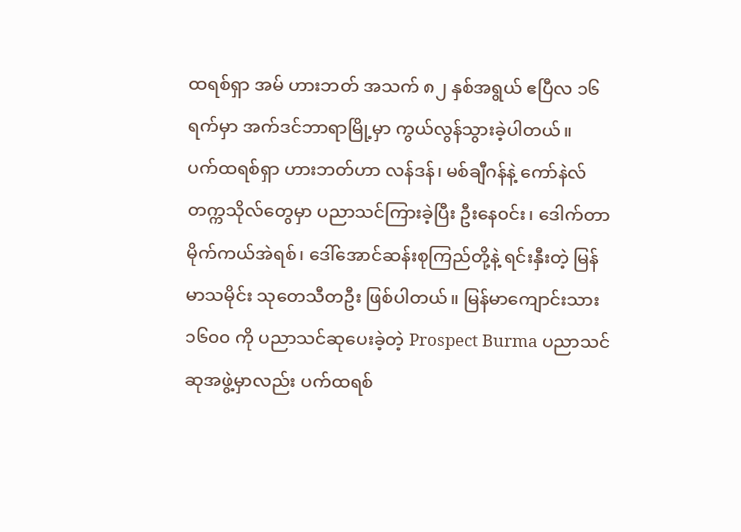ထရစ်ရှာ အမ် ဟားဘတ် အသက် ၈၂ နှစ်အရွယ် ဧပြီလ ၁၆ ရက်မှာ အက်ဒင်ဘာရာမြို့မှာ ကွယ်လွန်သွားခဲ့ပါတယ်။
ပက်ထရစ်ရှာ ဟားဘတ်ဟာ လန်ဒန်၊ မစ်ချီဂန်နဲ့ ကော်နဲလ်တက္ကသိုလ်တွေမှာ ပညာသင်ကြားခဲ့ပြီး ဦးနေ၀င်း၊ ဒေါက်တာ မိုက်ကယ်အဲရစ်၊ ဒေါ်အောင်ဆန်းစုကြည်တို့နဲ့ ရင်းနှီးတဲ့ မြန်မာသမိုင်း သုတေသီတဦး ဖြစ်ပါတယ်။ မြန်မာကျောင်းသား ၁၆၀၀ ကို ပညာသင်ဆုပေးခဲ့တဲ့ Prospect Burma ပညာသင်ဆုအဖွဲ့မှာလည်း ပက်ထရစ်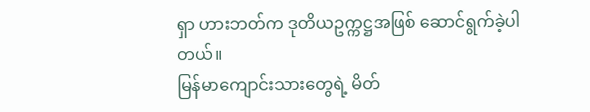ရှာ ဟားဘတ်က ဒုတိယဥက္ကဋ္ဌအဖြစ် ဆောင်ရွက်ခဲ့ပါတယ်။
မြန်မာကျောင်းသားတွေရဲ့ မိတ်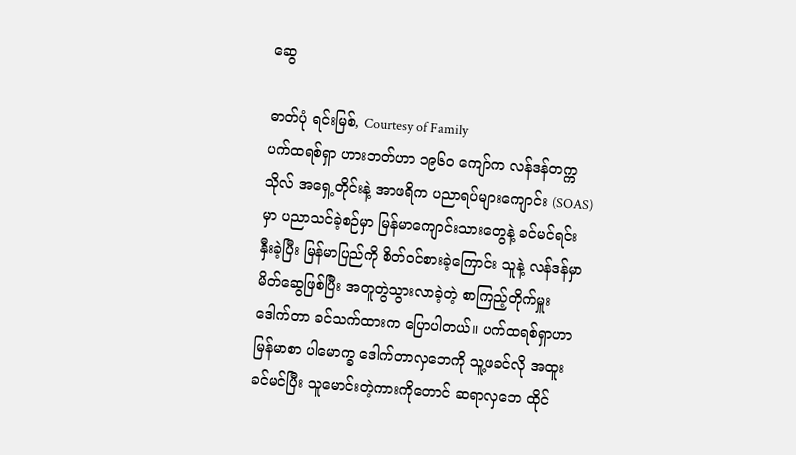ဆွေ

ဓာတ်ပုံ ရင်းမြစ်, Courtesy of Family
ပက်ထရစ်ရှာ ဟားဘတ်ဟာ ၁၉၆၀ ကျော်က လန်ဒန်တက္ကသိုလ် အရှေ့တိုင်းနဲ့ အာဖရိက ပညာရပ်များကျောင်း (SOAS) မှာ ပညာသင်ခဲ့စဉ်မှာ မြန်မာကျောင်းသားတွေနဲ့ ခင်မင်ရင်းနှီးခဲ့ပြီး မြန်မာပြည်ကို စိတ်၀င်စားခဲ့ကြောင်း သူနဲ့ လန်ဒန်မှာ မိတ်ဆွေဖြစ်ပြီး အတူတွဲသွားလာခဲ့တဲ့ စာကြည့်တိုက်မှူး ဒေါက်တာ ခင်သက်ထားက ပြောပါတယ်။ ပက်ထရစ်ရှာဟာ မြန်မာစာ ပါမောက္ခ ဒေါက်တာလှဘေကို သူ့ဖခင်လို အထူးခင်မင်ပြီး သူမောင်းတဲ့ကားကိုတောင် ဆရာလှဘေ ထိုင်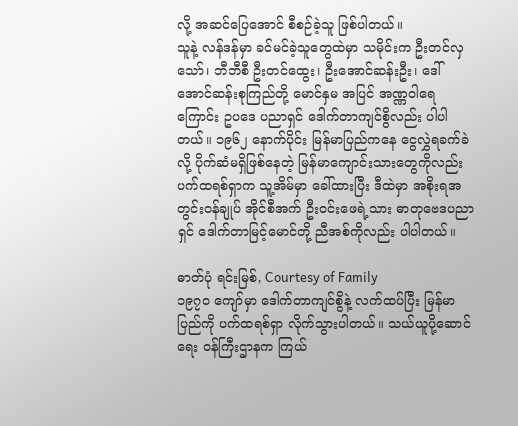လို့ အဆင်ပြေအောင် စီစဉ်ခဲ့သူ ဖြစ်ပါတယ်။
သူနဲ့ လန်ဒန်မှာ ခင်မင်ခဲ့သူတွေထဲမှာ သမိုင်းက ဦးတင်လှသော်၊ ဘီဘီစီ ဦးတင်ထွေး၊ ဦးအောင်ဆန်းဦး၊ ဒေါ်အောင်ဆန်းစုကြည်တို့ မောင်နှမ အပြင် အဏ္ဏဝါရေကြောင်း ဥပဒေ ပညာရှင် ဒေါက်တာကျင်စွိလည်း ပါပါတယ်။ ၁၉၆၂ နောက်ပိုင်း မြန်မာပြည်ကနေ ငွေလွှဲရခက်ခဲလို့ ပိုက်ဆံမရှိဖြစ်နေတဲ့ မြန်မာကျောင်းသားတွေကိုလည်း ပက်ထရစ်ရှာက သူ့အိမ်မှာ ခေါ်ထားပြီး ဒီထဲမှာ အစိုးရအတွင်းဝန်ချုပ် အိုင်စီအက် ဦး၀င်းဖေရဲ့သား ဓာတုဗေဒပညာရှင် ဒေါက်တာမြင့်မောင်တို့ ညီအစ်ကိုလည်း ပါပါတယ်။

ဓာတ်ပုံ ရင်းမြစ်, Courtesy of Family
၁၉၇၀ ကျော်မှာ ဒေါက်တာကျင်စွိနဲ့ လက်ထပ်ပြီး မြန်မာပြည်ကို ပက်ထရစ်ရှာ လိုက်သွားပါတယ်။ သယ်ယူပို့ဆောင်ရေး ၀န်ကြီးဌာနက ကြယ်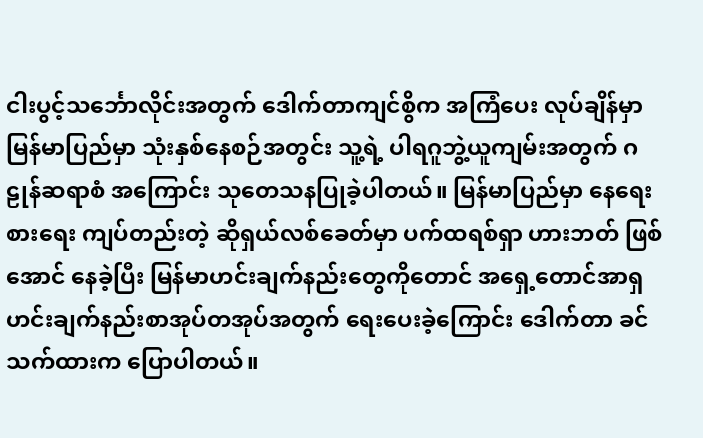ငါးပွင့်သင်္ဘောလိုင်းအတွက် ဒေါက်တာကျင်စွိက အကြံပေး လုပ်ချိန်မှာ မြန်မာပြည်မှာ သုံးနှစ်နေစဉ်အတွင်း သူ့ရဲ့ ပါရဂူဘွဲ့ယူကျမ်းအတွက် ဂဠုန်ဆရာစံ အကြောင်း သုတေသနပြုခဲ့ပါတယ်။ မြန်မာပြည်မှာ နေရေးစားရေး ကျပ်တည်းတဲ့ ဆိုရှယ်လစ်ခေတ်မှာ ပက်ထရစ်ရှာ ဟားဘတ် ဖြစ်အောင် နေခဲ့ပြီး မြန်မာဟင်းချက်နည်းတွေကိုတောင် အရှေ့တောင်အာရှ ဟင်းချက်နည်းစာအုပ်တအုပ်အတွက် ရေးပေးခဲ့ကြောင်း ဒေါက်တာ ခင်သက်ထားက ပြောပါတယ်။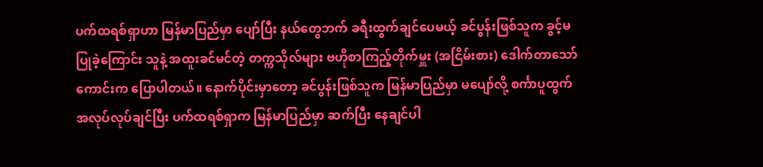ပက်ထရစ်ရှာဟာ မြန်မာပြည်မှာ ပျော်ပြီး နယ်တွေဘက် ခရီးထွက်ချင်ပေမယ့် ခင်ပွန်းဖြစ်သူက ခွင့်မပြုခဲ့ကြောင်း သူနဲ့ အထူးခင်မင်တဲ့ တက္ကသိုလ်များ ဗဟိုစာကြည့်တိုက်မှူး (အငြိမ်းစား) ဒေါက်တာသော်ကောင်းက ပြောပါတယ်။ နောက်ပိုင်းမှာတော့ ခင်ပွန်းဖြစ်သူက မြန်မာပြည်မှာ မပျော်လို့ စင်္ကာပူထွက် အလုပ်လုပ်ချင်ပြီး ပက်ထရစ်ရှာက မြန်မာပြည်မှာ ဆက်ပြီး နေချင်ပါ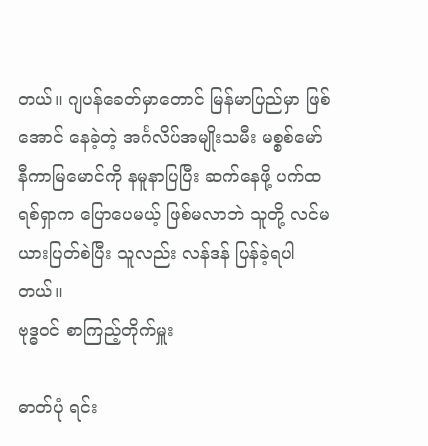တယ်။ ဂျပန်ခေတ်မှာတောင် မြန်မာပြည်မှာ ဖြစ်အောင် နေခဲ့တဲ့ အင်္ဂလိပ်အမျိုးသမီး မစ္စစ်မော်နီကာမြမောင်ကို နမူနာပြပြီး ဆက်နေဖို့ ပက်ထရစ်ရှာက ပြောပေမယ့် ဖြစ်မလာဘဲ သူတို့ လင်မယားပြတ်စဲပြီး သူလည်း လန်ဒန် ပြန်ခဲ့ရပါတယ်။
ဗုဒ္ဓ၀င် စာကြည့်တိုက်မှူး

ဓာတ်ပုံ ရင်း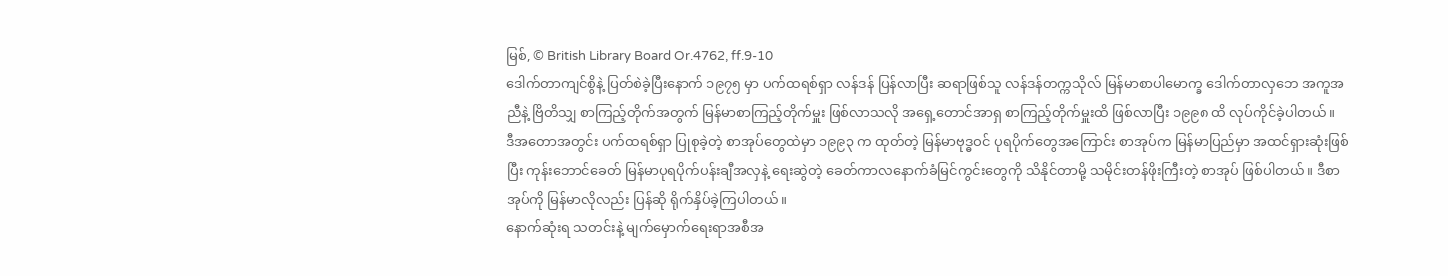မြစ်, © British Library Board Or.4762, ff.9-10
ဒေါက်တာကျင်စွိနဲ့ ပြတ်စဲခဲ့ပြီးနောက် ၁၉၇၅ မှာ ပက်ထရစ်ရှာ လန်ဒန် ပြန်လာပြီး ဆရာဖြစ်သူ လန်ဒန်တက္ကသိုလ် မြန်မာစာပါမောက္ခ ဒေါက်တာလှဘေ အကူအညီနဲ့ ဗြိတိသျှ စာကြည့်တိုက်အတွက် မြန်မာစာကြည့်တိုက်မှူး ဖြစ်လာသလို အရှေ့တောင်အာရှ စာကြည့်တိုက်မှူးထိ ဖြစ်လာပြီး ၁၉၉၈ ထိ လုပ်ကိုင်ခဲ့ပါတယ်။
ဒီအတောအတွင်း ပက်ထရစ်ရှာ ပြုစုခဲ့တဲ့ စာအုပ်တွေထဲမှာ ၁၉၉၃ က ထုတ်တဲ့ မြန်မာဗုဒ္ဓဝင် ပုရပိုက်တွေအကြောင်း စာအုပ်က မြန်မာပြည်မှာ အထင်ရှားဆုံးဖြစ်ပြီး ကုန်းဘောင်ခေတ် မြန်မာပုရပိုက်ပန်းချီအလှနဲ့ ရေးဆွဲတဲ့ ခေတ်ကာလနောက်ခံမြင်ကွင်းတွေကို သိနိုင်တာမို့ သမိုင်းတန်ဖိုးကြီးတဲ့ စာအုပ် ဖြစ်ပါတယ်။ ဒီစာအုပ်ကို မြန်မာလိုလည်း ပြန်ဆို ရိုက်နှိပ်ခဲ့ကြပါတယ်။
နောက်ဆုံးရ သတင်းနဲ့ မျက်မှောက်ရေးရာအစီအ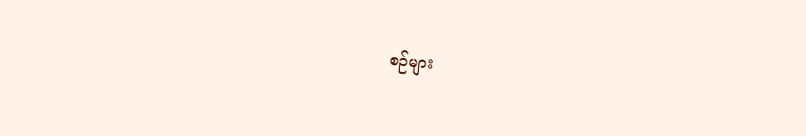စဉ်များ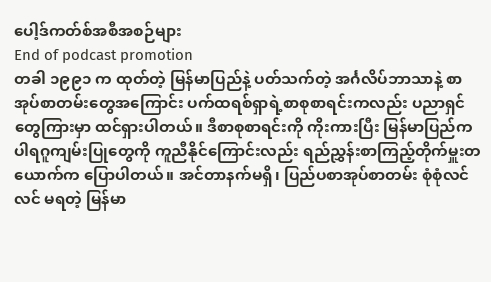ပေါ့ဒ်ကတ်စ်အစီအစဉ်များ
End of podcast promotion
တခါ ၁၉၉၁ က ထုတ်တဲ့ မြန်မာပြည်နဲ့ ပတ်သက်တဲ့ အင်္ဂလိပ်ဘာသာနဲ့ စာအုပ်စာတမ်းတွေအကြောင်း ပက်ထရစ်ရှာရဲ့စာစုစာရင်းကလည်း ပညာရှင်တွေကြားမှာ ထင်ရှားပါတယ်။ ဒီစာစုစာရင်းကို ကိုးကားပြီး မြန်မာပြည်က ပါရဂူကျမ်းပြုတွေကို ကူညီနိုင်ကြောင်းလည်း ရည်ညွှန်းစာကြည့်တိုက်မှူးတယောက်က ပြောပါတယ်။ အင်တာနက်မရှိ၊ ပြည်ပစာအုပ်စာတမ်း စုံစုံလင်လင် မရတဲ့ မြန်မာ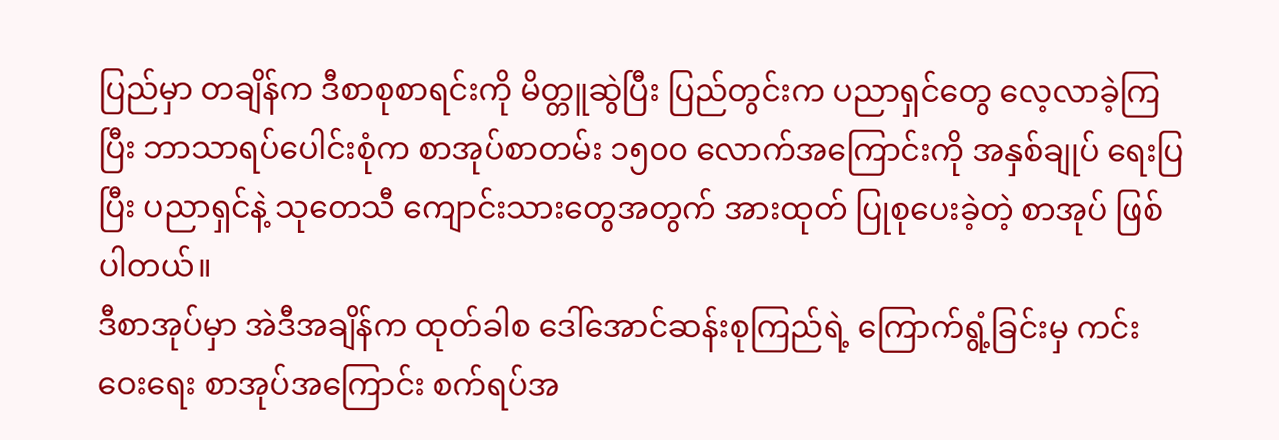ပြည်မှာ တချိန်က ဒီစာစုစာရင်းကို မိတ္တူဆွဲပြီး ပြည်တွင်းက ပညာရှင်တွေ လေ့လာခဲ့ကြပြီး ဘာသာရပ်ပေါင်းစုံက စာအုပ်စာတမ်း ၁၅၀၀ လောက်အကြောင်းကို အနှစ်ချုပ် ရေးပြပြီး ပညာရှင်နဲ့ သုတေသီ ကျောင်းသားတွေအတွက် အားထုတ် ပြုစုပေးခဲ့တဲ့ စာအုပ် ဖြစ်ပါတယ်။
ဒီစာအုပ်မှာ အဲဒီအချိန်က ထုတ်ခါစ ဒေါ်အောင်ဆန်းစုကြည်ရဲ့ ကြောက်ရွံ့ခြင်းမှ ကင်းဝေးရေး စာအုပ်အကြောင်း စက်ရပ်အ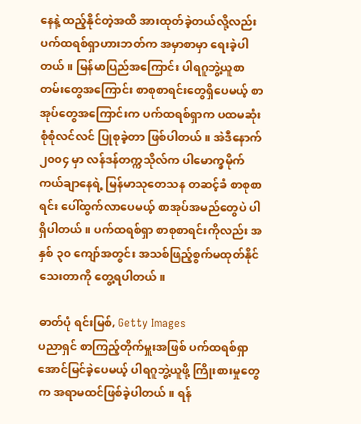နေနဲ့ ထည့်နိုင်တဲ့အထိ အားထုတ်ခဲ့တယ်လို့လည်း ပက်ထရစ်ရှာဟားဘတ်က အမှာစာမှာ ရေးခဲ့ပါတယ်။ မြန်မာပြည်အကြောင်း ပါရဂူဘွဲ့ယူစာတမ်းတွေအကြောင်း စာစုစာရင်းတွေရှိပေမယ့် စာအုပ်တွေအကြောင်းက ပက်ထရစ်ရှာက ပထမဆုံး စုံစုံလင်လင် ပြုစုခဲ့တာ ဖြစ်ပါတယ်။ အဲဒီနောက် ၂၀၀၄ မှာ လန်ဒန်တက္ကသိုလ်က ပါမောက္ခမိုက်ကယ်ချာနေရဲ့ မြန်မာသုတေသန တဆင့်ခံ စာစုစာရင်း ပေါ်ထွက်လာပေမယ့် စာအုပ်အမည်တွေပဲ ပါရှိပါတယ်။ ပက်ထရစ်ရှာ စာစုစာရင်းကိုလည်း အနှစ် ၃၀ ကျော်အတွင်း အသစ်ဖြည့်စွက်မထုတ်နိုင်သေးတာကို တွေ့ရပါတယ်။

ဓာတ်ပုံ ရင်းမြစ်, Getty Images
ပညာရှင် စာကြည့်တိုက်မှူးအဖြစ် ပက်ထရစ်ရှာ အောင်မြင်ခဲ့ပေမယ့် ပါရဂူဘွဲ့ယူဖို့ ကြိုးစားမှုတွေက အရာမထင်ဖြစ်ခဲ့ပါတယ်။ ရန်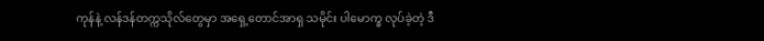ကုန်နဲ့ လန်ဒန်တက္ကသိုလ်တွေမှာ အရှေ့တောင်အာရှ သမိုင်း ပါမောက္ခ လုပ်ခဲ့တဲ့ ဒီ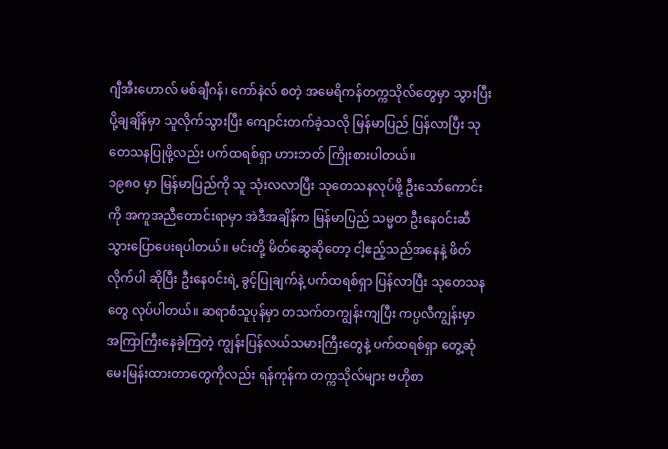ဂျီအီးဟောလ် မစ်ချီဂန်၊ ကော်နဲလ် စတဲ့ အမေရိကန်တက္ကသိုလ်တွေမှာ သွားပြီး ပို့ချချိန်မှာ သူလိုက်သွားပြီး ကျောင်းတက်ခဲ့သလို မြန်မာပြည် ပြန်လာပြီး သုတေသနပြုဖို့လည်း ပက်ထရစ်ရှာ ဟားဘတ် ကြိုးစားပါတယ်။
၁၉၈၀ မှာ မြန်မာပြည်ကို သူ သုံးလလာပြီး သုတေသနလုပ်ဖို့ ဦးသော်ကောင်းကို အကူအညီတောင်းရာမှာ အဲဒီအချိန်က မြန်မာပြည် သမ္မတ ဦးနေ၀င်းဆီ သွားပြောပေးရပါတယ်။ မင်းတို့ မိတ်ဆွေဆိုတော့ ငါ့ဧည့်သည်အနေနဲ့ ဖိတ်လိုက်ပါ ဆိုပြီး ဦးနေ၀င်းရဲ့ ခွင့်ပြုချက်နဲ့ ပက်ထရစ်ရှာ ပြန်လာပြီး သုတေသနတွေ လုပ်ပါတယ်။ ဆရာစံသူပုန်မှာ တသက်တကျွန်းကျပြီး ကပ္ပလီကျွန်းမှာ အကြာကြီးနေခဲ့ကြတဲ့ ကျွန်းပြန်လယ်သမားကြီးတွေနဲ့ ပက်ထရစ်ရှာ တွေ့ဆုံမေးမြန်းထားတာတွေကိုလည်း ရန်ကုန်က တက္ကသိုလ်များ ဗဟိုစာ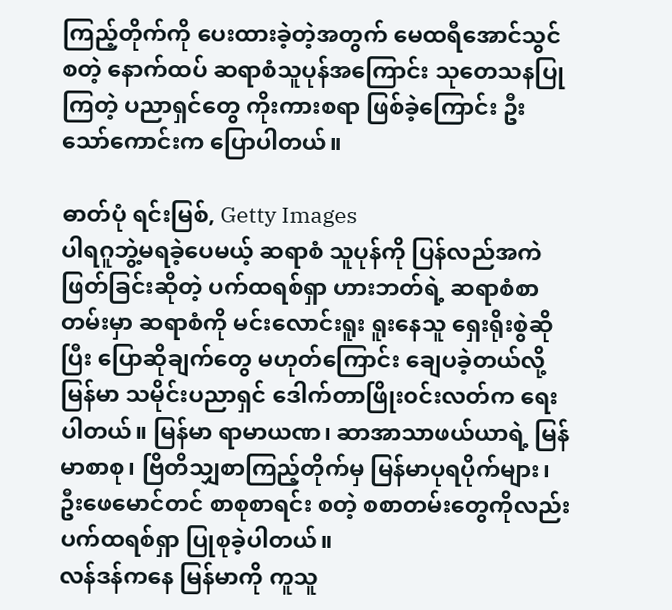ကြည့်တိုက်ကို ပေးထားခဲ့တဲ့အတွက် မေထရီအောင်သွင် စတဲ့ နောက်ထပ် ဆရာစံသူပုန်အကြောင်း သုတေသနပြုကြတဲ့ ပညာရှင်တွေ ကိုးကားစရာ ဖြစ်ခဲ့ကြောင်း ဦးသော်ကောင်းက ပြောပါတယ်။

ဓာတ်ပုံ ရင်းမြစ်, Getty Images
ပါရဂူဘွဲ့မရခဲ့ပေမယ့် ဆရာစံ သူပုန်ကို ပြန်လည်အကဲဖြတ်ခြင်းဆိုတဲ့ ပက်ထရစ်ရှာ ဟားဘတ်ရဲ့ ဆရာစံစာတမ်းမှာ ဆရာစံကို မင်းလောင်းရူး ရူးနေသူ ရှေးရိုးစွဲဆိုပြီး ပြောဆိုချက်တွေ မဟုတ်ကြောင်း ချေပခဲ့တယ်လို့ မြန်မာ သမိုင်းပညာရှင် ဒေါက်တာဖြိုး၀င်းလတ်က ရေးပါတယ်။ မြန်မာ ရာမာယဏ၊ ဆာအာသာဖယ်ယာရဲ့ မြန်မာစာစု၊ ဗြိတိသျှစာကြည့်တိုက်မှ မြန်မာပုရပိုက်များ၊ ဦးဖေမောင်တင် စာစုစာရင်း စတဲ့ စစာတမ်းတွေကိုလည်း ပက်ထရစ်ရှာ ပြုစုခဲ့ပါတယ်။
လန်ဒန်ကနေ မြန်မာကို ကူသူ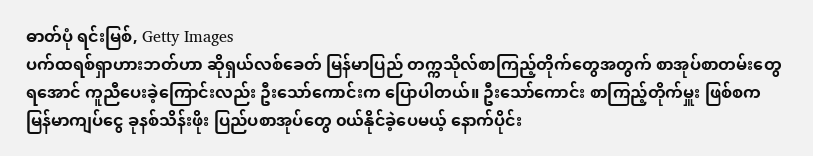ဓာတ်ပုံ ရင်းမြစ်, Getty Images
ပက်ထရစ်ရှာဟားဘတ်ဟာ ဆိုရှယ်လစ်ခေတ် မြန်မာပြည် တက္ကသိုလ်စာကြည့်တိုက်တွေအတွက် စာအုပ်စာတမ်းတွေ ရအောင် ကူညီပေးခဲ့ကြောင်းလည်း ဦးသော်ကောင်းက ပြောပါတယ်။ ဦးသော်ကောင်း စာကြည့်တိုက်မှူး ဖြစ်စက မြန်မာကျပ်ငွေ ခုနစ်သိန်းဖိုး ပြည်ပစာအုပ်တွေ ၀ယ်နိုင်ခဲ့ပေမယ့် နောက်ပိုင်း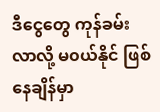ဒီငွေတွေ ကုန်ခမ်းလာလို့ မ၀ယ်နိုင် ဖြစ်နေချိန်မှာ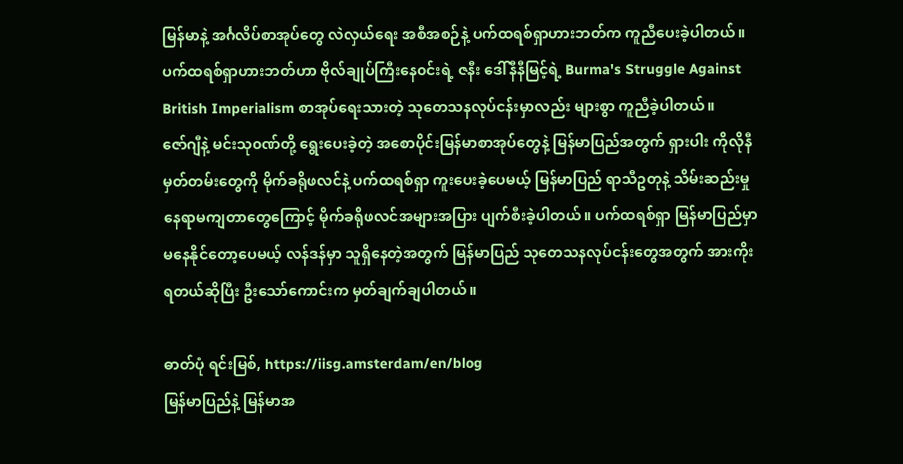မြန်မာနဲ့ အင်္ဂလိပ်စာအုပ်တွေ လဲလှယ်ရေး အစီအစဉ်နဲ့ ပက်ထရစ်ရှာဟားဘတ်က ကူညီပေးခဲ့ပါတယ်။ ပက်ထရစ်ရှာဟားဘတ်ဟာ ဗိုလ်ချုပ်ကြီးနေ၀င်းရဲ့ ဇနီး ဒေါ်နီနီမြင့်ရဲ့ Burma's Struggle Against British Imperialism စာအုပ်ရေးသားတဲ့ သုတေသနလုပ်ငန်းမှာလည်း များစွာ ကူညီခဲ့ပါတယ်။
ဇော်ဂျီနဲ့ မင်းသု၀ဏ်တို့ ရွေးပေးခဲ့တဲ့ အစောပိုင်းမြန်မာစာအုပ်တွေနဲ့ မြန်မာပြည်အတွက် ရှားပါး ကိုလိုနီမှတ်တမ်းတွေကို မိုက်ခရိုဖလင်နဲ့ ပက်ထရစ်ရှာ ကူးပေးခဲ့ပေမယ့် မြန်မာပြည် ရာသီဥတုနဲ့ သိမ်းဆည်းမှု နေရာမကျတာတွေကြောင့် မိုက်ခရိုဖလင်အများအပြား ပျက်စီးခဲ့ပါတယ်။ ပက်ထရစ်ရှာ မြန်မာပြည်မှာ မနေနိုင်တော့ပေမယ့် လန်ဒန်မှာ သူရှိနေတဲ့အတွက် မြန်မာပြည် သုတေသနလုပ်ငန်းတွေအတွက် အားကိုးရတယ်ဆိုပြီး ဦးသော်ကောင်းက မှတ်ချက်ချပါတယ်။

ဓာတ်ပုံ ရင်းမြစ်, https://iisg.amsterdam/en/blog
မြန်မာပြည်နဲ့ မြန်မာအ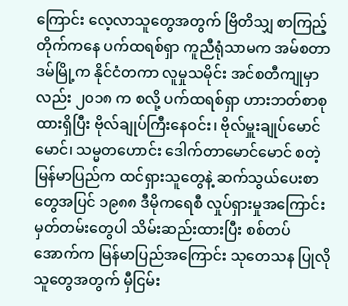ကြောင်း လေ့လာသူတွေအတွက် ဗြိတိသျှ စာကြည့်တိုက်ကနေ ပက်ထရစ်ရှာ ကူညီရုံသာမက အမ်စတာဒမ်မြို့က နိုင်ငံတကာ လူမှုသမိုင်း အင်စတီကျုမှာလည်း ၂၀၁၈ က စလို့ ပက်ထရစ်ရှာ ဟားဘတ်စာစု ထားရှိပြီး ဗိုလ်ချုပ်ကြီးနေဝင်း၊ ဗိုလ်မှူးချုပ်မောင်မောင်၊ သမ္မတဟောင်း ဒေါက်တာမောင်မောင် စတဲ့ မြန်မာပြည်က ထင်ရှားသူတွေနဲ့ ဆက်သွယ်ပေးစာတွေအပြင် ၁၉၈၈ ဒီမိုကရေစီ လှုပ်ရှားမှုအကြောင်း မှတ်တမ်းတွေပါ သိမ်းဆည်းထားပြီး စစ်တပ်အောက်က မြန်မာပြည်အကြောင်း သုတေသန ပြုလိုသူတွေအတွက် မှီငြမ်း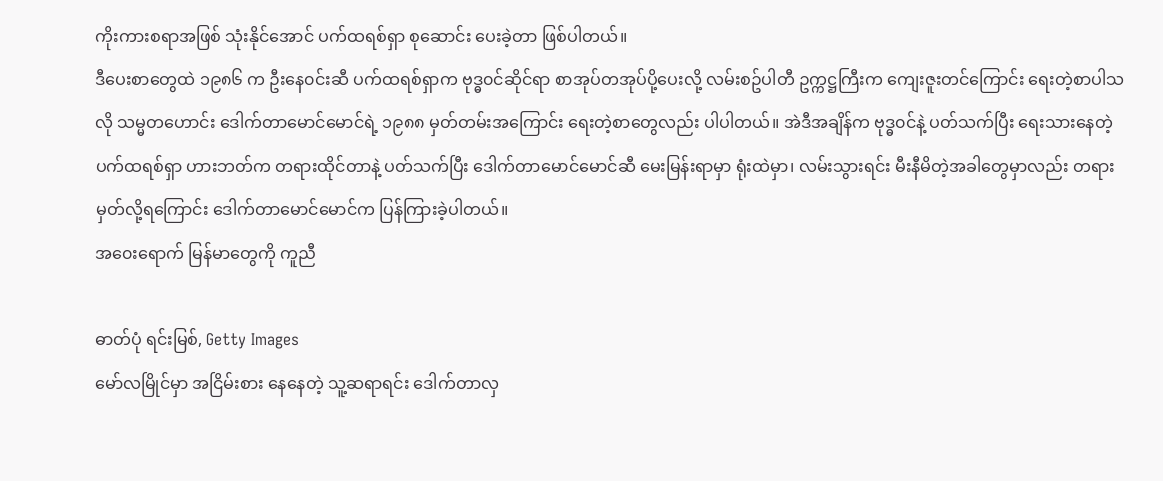ကိုးကားစရာအဖြစ် သုံးနိုင်အောင် ပက်ထရစ်ရှာ စုဆောင်း ပေးခဲ့တာ ဖြစ်ပါတယ်။
ဒီပေးစာတွေထဲ ၁၉၈၆ က ဦးနေ၀င်းဆီ ပက်ထရစ်ရှာက ဗုဒ္ဓ၀င်ဆိုင်ရာ စာအုပ်တအုပ်ပို့ပေးလို့ လမ်းစဥ်ပါတီ ဥက္ကဋ္ဌကြီးက ကျေးဇူးတင်ကြောင်း ရေးတဲ့စာပါသလို သမ္မတဟောင်း ဒေါက်တာမောင်မောင်ရဲ့ ၁၉၈၈ မှတ်တမ်းအကြောင်း ရေးတဲ့စာတွေလည်း ပါပါတယ်။ အဲဒီအချိန်က ဗုဒ္ဓ၀င်နဲ့ ပတ်သက်ပြီး ရေးသားနေတဲ့ ပက်ထရစ်ရှာ ဟားဘတ်က တရားထိုင်တာနဲ့ ပတ်သက်ပြီး ဒေါက်တာမောင်မောင်ဆီ မေးမြန်းရာမှာ ရုံးထဲမှာ၊ လမ်းသွားရင်း မီးနီမိတဲ့အခါတွေမှာလည်း တရားမှတ်လို့ရကြောင်း ဒေါက်တာမောင်မောင်က ပြန်ကြားခဲ့ပါတယ်။
အ၀ေးရောက် မြန်မာတွေကို ကူညီ

ဓာတ်ပုံ ရင်းမြစ်, Getty Images
မော်လမြိုင်မှာ အငြိမ်းစား နေနေတဲ့ သူ့ဆရာရင်း ဒေါက်တာလှ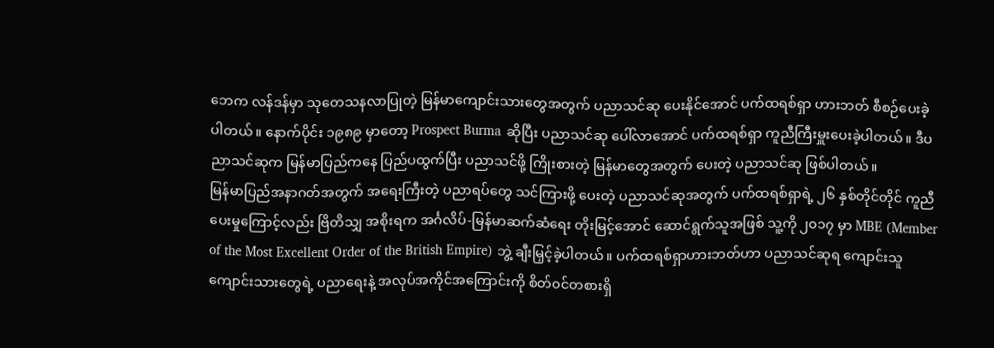ဘေက လန်ဒန်မှာ သုတေသနလာပြုတဲ့ မြန်မာကျောင်းသားတွေအတွက် ပညာသင်ဆု ပေးနိုင်အောင် ပက်ထရစ်ရှာ ဟားဘတ် စီစဉ်ပေးခဲ့ပါတယ်။ နောက်ပိုင်း ၁၉၈၉ မှာတော့ Prospect Burma ဆိုပြီး ပညာသင်ဆု ပေါ်လာအောင် ပက်ထရစ်ရှာ ကူညီကြီးမှူးပေးခဲ့ပါတယ်။ ဒီပညာသင်ဆုက မြန်မာပြည်ကနေ ပြည်ပထွက်ပြီး ပညာသင်ဖို့ ကြိုးစားတဲ့ မြန်မာတွေအတွက် ပေးတဲ့ ပညာသင်ဆု ဖြစ်ပါတယ်။
မြန်မာပြည်အနာဂတ်အတွက် အရေးကြီးတဲ့ ပညာရပ်တွေ သင်ကြားဖို့ ပေးတဲ့ ပညာသင်ဆုအတွက် ပက်ထရစ်ရှာရဲ့ ၂၆ နှစ်တိုင်တိုင် ကူညီပေးမှုကြောင့်လည်း ဗြိတိသျှ အစိုးရက အင်္ဂလိပ်-မြန်မာဆက်ဆံရေး တိုးမြင့်အောင် ဆောင်ရွက်သူအဖြစ် သူ့ကို ၂၀၁၇ မှာ MBE (Member of the Most Excellent Order of the British Empire) ဘွဲ့ ချီးမြှင့်ခဲ့ပါတယ်။ ပက်ထရစ်ရှာဟားဘတ်ဟာ ပညာသင်ဆုရ ကျောင်းသူကျောင်းသားတွေရဲ့ ပညာရေးနဲ့ အလုပ်အကိုင်အကြောင်းကို စိတ်၀င်တစားရှိ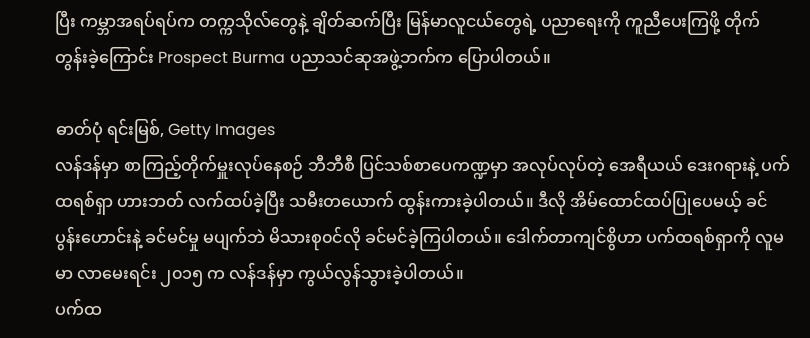ပြီး ကမ္ဘာအရပ်ရပ်က တက္ကသိုလ်တွေနဲ့ ချိတ်ဆက်ပြီး မြန်မာလူငယ်တွေရဲ့ ပညာရေးကို ကူညီပေးကြဖို့ တိုက်တွန်းခဲ့ကြောင်း Prospect Burma ပညာသင်ဆုအဖွဲ့ဘက်က ပြောပါတယ်။

ဓာတ်ပုံ ရင်းမြစ်, Getty Images
လန်ဒန်မှာ စာကြည့်တိုက်မှူးလုပ်နေစဉ် ဘီဘီစီ ပြင်သစ်စာပေကဏ္ဍမှာ အလုပ်လုပ်တဲ့ အေရီယယ် ဒေးဂရားနဲ့ ပက်ထရစ်ရှာ ဟားဘတ် လက်ထပ်ခဲ့ပြီး သမီးတယောက် ထွန်းကားခဲ့ပါတယ်။ ဒီလို အိမ်ထောင်ထပ်ပြုပေမယ့် ခင်ပွန်းဟောင်းနဲ့ ခင်မင်မှု မပျက်ဘဲ မိသားစု၀င်လို ခင်မင်ခဲ့ကြပါတယ်။ ဒေါက်တာကျင်စွိဟာ ပက်ထရစ်ရှာကို လူမမာ လာမေးရင်း ၂၀၁၅ က လန်ဒန်မှာ ကွယ်လွန်သွားခဲ့ပါတယ်။
ပက်ထ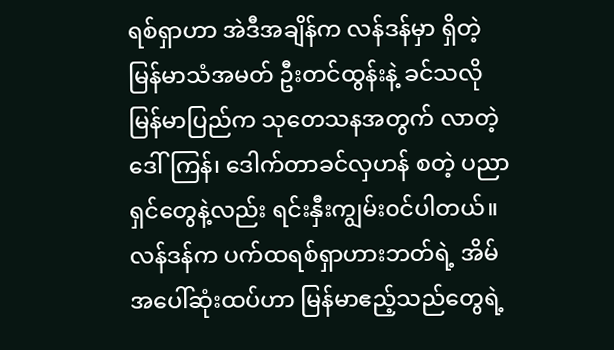ရစ်ရှာဟာ အဲဒီအချိန်က လန်ဒန်မှာ ရှိတဲ့ မြန်မာသံအမတ် ဦးတင်ထွန်းနဲ့ ခင်သလို မြန်မာပြည်က သုတေသနအတွက် လာတဲ့ ဒေါ်ကြန်၊ ဒေါက်တာခင်လှဟန် စတဲ့ ပညာရှင်တွေနဲ့လည်း ရင်းနှီးကျွမ်း၀င်ပါတယ်။ လန်ဒန်က ပက်ထရစ်ရှာဟားဘတ်ရဲ့ အိမ်အပေါ်ဆုံးထပ်ဟာ မြန်မာဧည့်သည်တွေရဲ့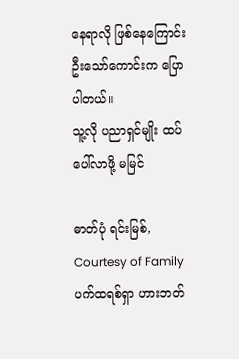နေရာလို ဖြစ်နေကြောင်း ဦးသော်ကောင်းက ပြောပါတယ်။
သူ့လို ပညာရှင်မျိုး ထပ်ပေါ်လာဖို့ မမြင်

ဓာတ်ပုံ ရင်းမြစ်, Courtesy of Family
ပက်ထရစ်ရှာ ဟားဘတ်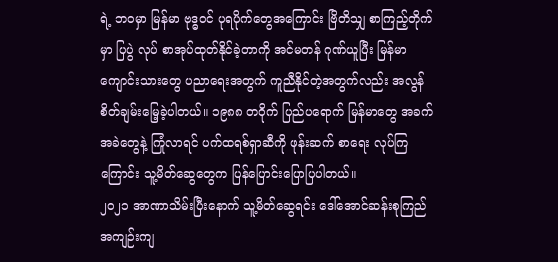ရဲ့ ဘ၀မှာ မြန်မာ ဗုဒ္ဓ၀င် ပုရပိုက်တွေအကြောင်း ဗြိတိသျှ စာကြည့်တိုက်မှာ ပြပွဲ လုပ် စာအုပ်ထုတ်နိုင်ခဲ့တာကို အင်မတန် ဂုဏ်ယူပြီး မြန်မာကျောင်းသားတွေ ပညာရေးအတွက် ကူညီနိုင်တဲ့အတွက်လည်း အလွန် စိတ်ချမ်းမြေ့ခဲ့ပါတယ်။ ၁၉၈၈ တ၀ိုက် ပြည်ပရောက် မြန်မာတွေ အခက်အခဲတွေနဲ့ ကြုံလာရင် ပက်ထရစ်ရှာဆီကို ဖုန်းဆက် စာရေး လုပ်ကြကြောင်း သူ့မိတ်ဆွေတွေက ပြန်ပြောင်းပြောပြပါတယ်။
၂၀၂၁ အာဏာသိမ်းပြီးနောက် သူ့မိတ်ဆွေရင်း ဒေါ်အောင်ဆန်းစုကြည် အကျဉ်းကျ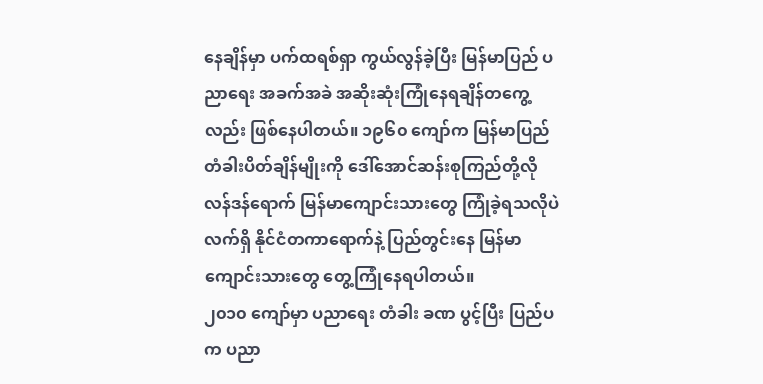နေချိန်မှာ ပက်ထရစ်ရှာ ကွယ်လွန်ခဲ့ပြီး မြန်မာပြည် ပညာရေး အခက်အခဲ အဆိုးဆုံးကြုံနေရချိန်တကွေ့လည်း ဖြစ်နေပါတယ်။ ၁၉၆၀ ကျော်က မြန်မာပြည် တံခါးပိတ်ချိန်မျိုးကို ဒေါ်အောင်ဆန်းစုကြည်တို့လို လန်ဒန်ရောက် မြန်မာကျောင်းသားတွေ ကြုံခဲ့ရသလိုပဲ လက်ရှိ နိုင်ငံတကာရောက်နဲ့ ပြည်တွင်းနေ မြန်မာကျောင်းသားတွေ တွေ့ကြုံနေရပါတယ်။
၂၀၁၀ ကျော်မှာ ပညာရေး တံခါး ခဏ ပွင့်ပြီး ပြည်ပက ပညာ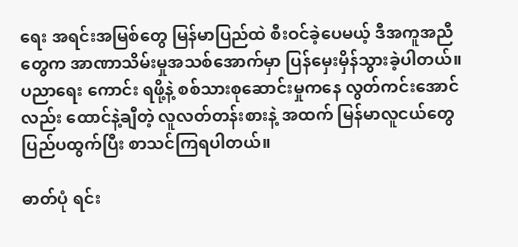ရေး အရင်းအမြစ်တွေ မြန်မာပြည်ထဲ စီးဝင်ခဲ့ပေမယ့် ဒီအကူအညီတွေက အာဏာသိမ်းမှုအသစ်အောက်မှာ ပြန်မှေးမှိန်သွားခဲ့ပါတယ်။ ပညာရေး ကောင်း ရဖို့နဲ့ စစ်သားစုဆောင်းမှုကနေ လွတ်ကင်းအောင်လည်း ထောင်နဲ့ချီတဲ့ လူလတ်တန်းစားနဲ့ အထက် မြန်မာလူငယ်တွေ ပြည်ပထွက်ပြီး စာသင်ကြရပါတယ်။

ဓာတ်ပုံ ရင်း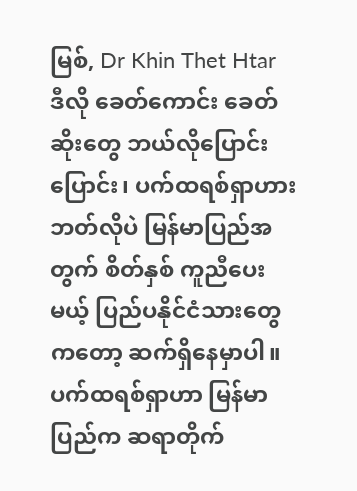မြစ်, Dr Khin Thet Htar
ဒီလို ခေတ်ကောင်း ခေတ်ဆိုးတွေ ဘယ်လိုပြောင်းပြောင်း၊ ပက်ထရစ်ရှာဟားဘတ်လိုပဲ မြန်မာပြည်အတွက် စိတ်နှစ် ကူညီပေးမယ့် ပြည်ပနိုင်ငံသားတွေကတော့ ဆက်ရှိနေမှာပါ။ ပက်ထရစ်ရှာဟာ မြန်မာပြည်က ဆရာတိုက်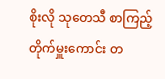စိုးလို သုတေသီ စာကြည့်တိုက်မှူးကောင်း တ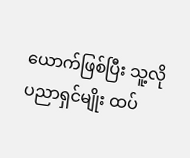ယောက်ဖြစ်ပြီး သူ့လို ပညာရှင်မျိုး ထပ်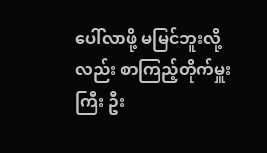ပေါ်လာဖို့ မမြင်ဘူးလို့လည်း စာကြည့်တိုက်မှူးကြီး ဦး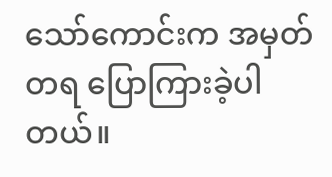သော်ကောင်းက အမှတ်တရ ပြောကြားခဲ့ပါတယ်။